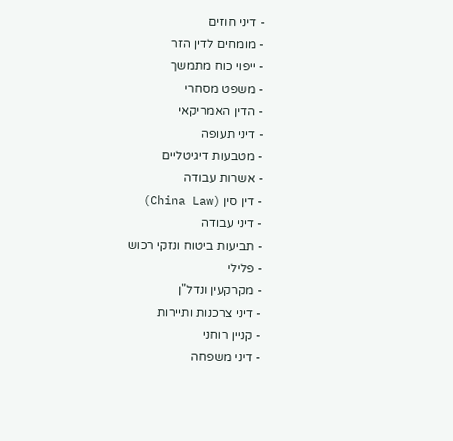- דיני חוזים
- מומחים לדין הזר
- ייפוי כוח מתמשך
- משפט מסחרי
- הדין האמריקאי
- דיני תעופה
- מטבעות דיגיטליים
- אשרות עבודה
- דין סין (China Law)
- דיני עבודה
- תביעות ביטוח ונזקי רכוש
- פלילי
- מקרקעין ונדל"ן
- דיני צרכנות ותיירות
- קניין רוחני
- דיני משפחה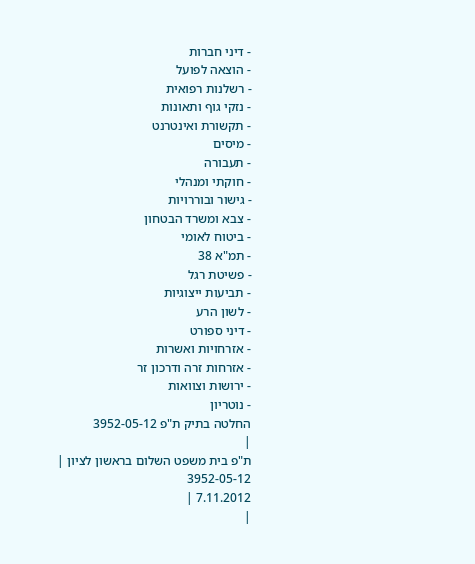- דיני חברות
- הוצאה לפועל
- רשלנות רפואית
- נזקי גוף ותאונות
- תקשורת ואינטרנט
- מיסים
- תעבורה
- חוקתי ומנהלי
- גישור ובוררויות
- צבא ומשרד הבטחון
- ביטוח לאומי
- תמ"א 38
- פשיטת רגל
- תביעות ייצוגיות
- לשון הרע
- דיני ספורט
- אזרחויות ואשרות
- אזרחות זרה ודרכון זר
- ירושות וצוואות
- נוטריון
החלטה בתיק ת"פ 3952-05-12
|
ת"פ בית משפט השלום בראשון לציון |
3952-05-12
7.11.2012 |
|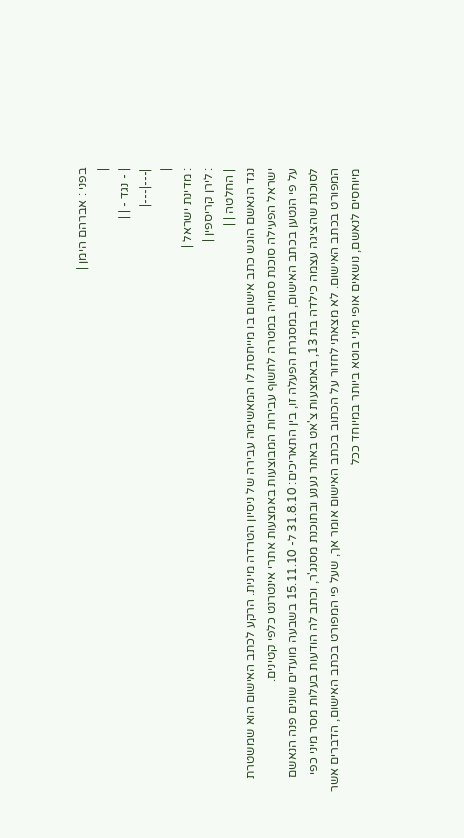בפני : אברהם הימן |
|
| - נגד - | |
|---|---|
|
: מדינת ישראל |
: לירן קריספין |
| החלטה | |
נגד הנאשם הוגש כתב אישום בו מייחסת לו המאשימה עבירה של ניסיון הטרדה מינית. הרקע לכתב האישום הוא שמשטרת ישראל הפעילה סוכנת סמויה במטרה לחשוף עבירות המבוצעות באמצעות אתרי אינטרנט כלפי קטינים.
על פי הנטען בכתב האישום, במסגרת הפעלה זו, בין התאריכים: 31.8.10 ל- 15.11.10 בשבעה מועדים שונים פנה הנאשם לסוכנת שהציגה עצמה כילדה בת 13, באמצעות צ'אט באתר נענע ובתוכנת מסנג'ר, וכתב לה הודעות בעלות מסר מיני כפי המפורט בכתב האישום. לא מצאתי לחזור על הכתוב בכתב האישום אומר אך, שעל פי המפורט בכתב האישום, הדברים אשר מיוחסים לנאשם, נושאים אופי מיני בוטא ביותר במיוחד ככל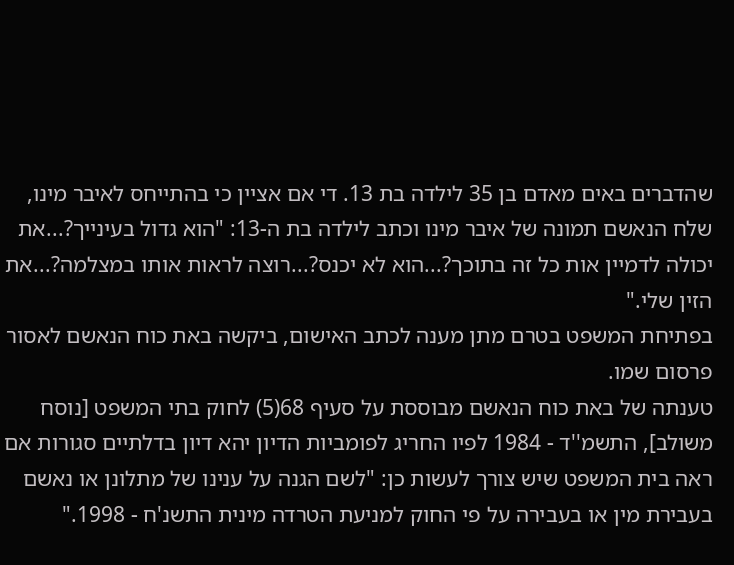שהדברים באים מאדם בן 35 לילדה בת 13. די אם אציין כי בהתייחס לאיבר מינו, שלח הנאשם תמונה של איבר מינו וכתב לילדה בת ה-13: "הוא גדול בעינייך?...את יכולה לדמיין אות כל זה בתוכך?...הוא לא יכנס?...רוצה לראות אותו במצלמה?...את הזין שלי."
בפתיחת המשפט בטרם מתן מענה לכתב האישום, ביקשה באת כוח הנאשם לאסור פרסום שמו.
טענתה של באת כוח הנאשם מבוססת על סעיף 68(5) לחוק בתי המשפט [נוסח משולב], התשמ''ד - 1984 לפיו החריג לפומביות הדיון יהא דיון בדלתיים סגורות אם ראה בית המשפט שיש צורך לעשות כן: "לשם הגנה על ענינו של מתלונן או נאשם בעבירת מין או בעבירה על פי החוק למניעת הטרדה מינית התשנ'ח - 1998."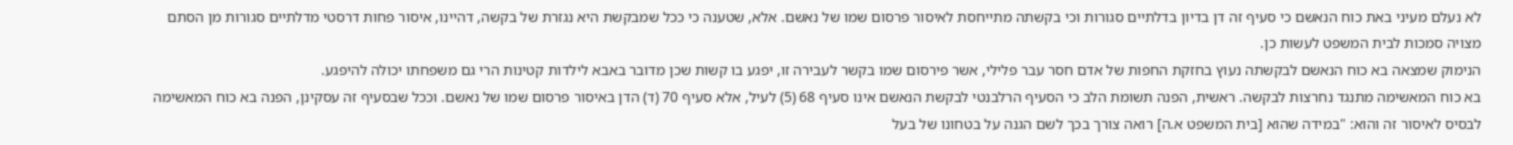לא נעלם מעיני באת כוח הנאשם כי סעיף זה דן בדיון בדלתיים סגורות וכי בקשתה מתייחסת לאיסור פרסום שמו של נאשם. אלא, שטענה כי ככל שמבקשת היא נגזרת של בקשה, דהיינו, איסור פחות דרסטי מדלתיים סגורות מן הסתם מצויה סמכות לבית המשפט לעשות כן.
הנימוק שמצאה בא כוח הנאשם לבקשתה נעוץ בחזקת החפות של אדם חסר עבר פלילי, אשר פירסום שמו בקשר לעבירה זו, יפגע בו קשות שכן מדובר באבא לילדות קטינות הרי גם משפחתו יכולה להיפגע.
בא כוח המאשימה מתנגד נחרצות לבקשה. ראשית, הפנה תשומת הלב כי הסעיף הרלבנטי לבקשת הנאשם אינו סעיף 68 (5) לעיל, אלא סעיף 70 (ד) הדן באיסור פרסום שמו של נאשם. וככל שבסעיף זה עסקינן, הפנה בא כוח המאשימה לבסיס לאיסור זה והוא: "במידה שהוא [בית המשפט א.ה] רואה צורך בכך לשם הגנה על בטחונו של בעל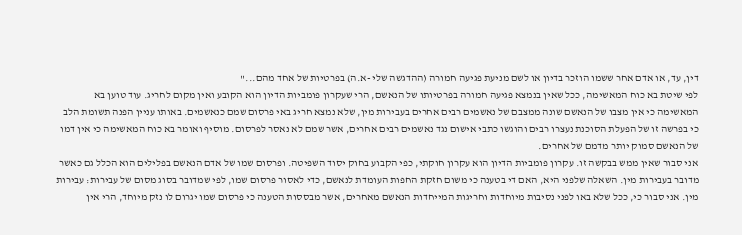דין, עד, או אדם אחר ששמו הוזכר בדיון או לשם מניעת פגיעה חמורה (ההדגשה שלי -א.ה) בפרטיות של אחד מהם..."
לפי שיטת בא כוח המאשימה, ככל שאין בנמצא פגיעה חמורה בפרטיותו של הנאשם, הרי שעקרון פומביות הדיון הוא הקובע ואין מקום לחריג. עוד טוען בא המאשימה כי אין מצבו של הנאשם שונה ממצבם של נאשמים רבים אחרים בעבירות מין, שלא נמצא חריג באי פרסום שמם כנאשמים. באותו עניין הפנה תשומת הלב כי בפרשה זו של הפעלת הסוכנת נעצרו רבים והוגשו כתבי אישום נגד נאשמים רבים אחרים, אשר שמם לא נאסר לפרסום. מוסיף ואומר בא כוח המאשימה כי אין דמו של הנאשם סמוק יותר מדמם של אחרים.
אני סבור שאין ממש בבקשה זו. עקרון פומביות הדיון הוא עקרון חוקתי, כפי הקבוע בחוק יסוד השפיטה. ופרסום שמו של אדם הנאשם בפלילים הוא הכלל גם כאשר מדובר בעבירות מין. השאלה שלפני היא, האם די בטענה כי משום חזקת החפות העומדת לנאשם, כדי לאסור פרסום שמו, לפי שמדובר בסוג מסום של עבירות: עבירות מין. אני סבור כי, ככל שלא באו לפני נסיבות מיוחדות וחריגות המייחדות הנאשם מאחרים, אשר מבססות הטענה כי פרסום שמו יגרום לו נזק מיוחד, הרי אין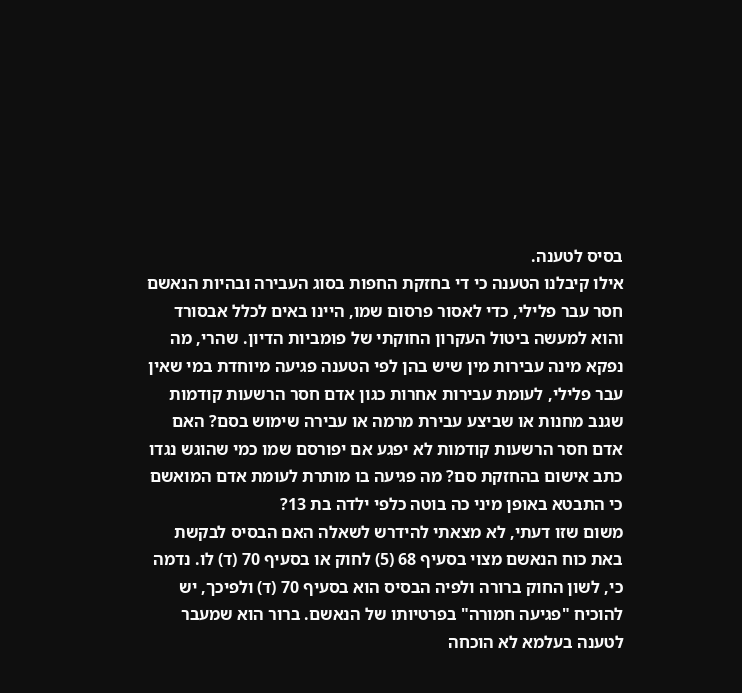בסיס לטענה.
אילו קיבלנו הטענה כי די בחזקת החפות בסוג העבירה ובהיות הנאשם חסר עבר פלילי, כדי לאסור פרסום שמו, היינו באים לכלל אבסורד והוא למעשה ביטול העקרון החוקתי של פומביות הדיון. שהרי, מה נפקא מינה עבירות מין שיש בהן לפי הטענה פגיעה מיוחדת במי שאין עבר פלילי, לעומת עבירות אחרות כגון אדם חסר הרשעות קודמות שגנב מחנות או שביצע עבירת מרמה או עבירה שימוש בסם? האם אדם חסר הרשעות קודמות לא יפגע אם יפורסם שמו כמי שהוגש נגדו כתב אישום בהחזקת סם? מה פגיעה בו מותרת לעומת אדם המואשם כי התבטא באופן מיני כה בוטה כלפי ילדה בת 13?
משום שזו דעתי, לא מצאתי להידרש לשאלה האם הבסיס לבקשת באת כוח הנאשם מצוי בסעיף 68 (5) לחוק או בסעיף 70 (ד) לו. נדמה כי, לשון החוק ברורה ולפיה הבסיס הוא בסעיף 70 (ד) ולפיכך, יש להוכיח "פגיעה חמורה" בפרטיותו של הנאשם. ברור הוא שמעבר לטענה בעלמא לא הוכחה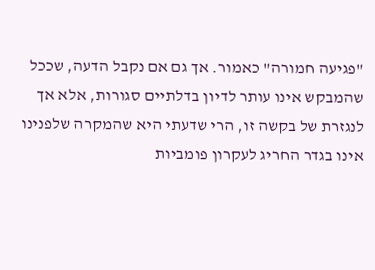"פגיעה חמורה" כאמור. אך גם אם נקבל הדעה, שככל שהמבקש אינו עותר לדיון בדלתיים סגורות, אלא אך לנגזרת של בקשה זו, הרי שדעתי היא שהמקרה שלפנינו אינו בגדר החריג לעקרון פומביות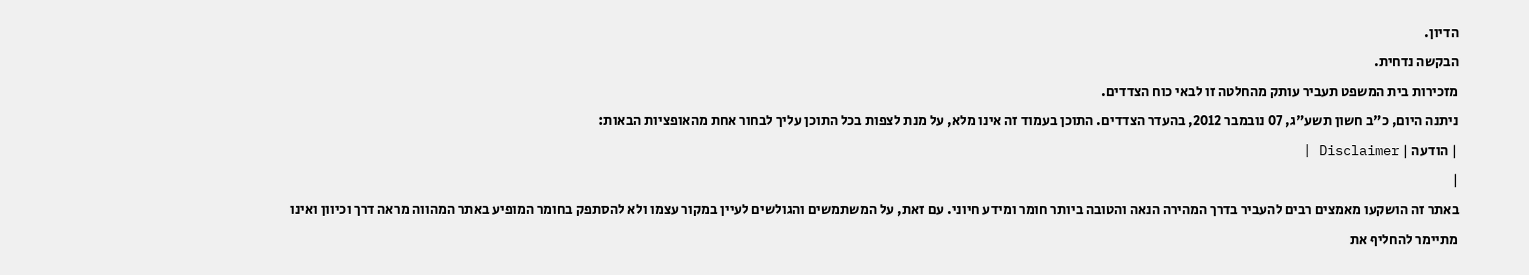הדיון.
הבקשה נדחית.
מזכירות בית המשפט תעביר עותק מהחלטה זו לבאי כוח הצדדים.
ניתנה היום, כ"ב חשון תשע"ג, 07 נובמבר 2012, בהעדר הצדדים. התוכן בעמוד זה אינו מלא, על מנת לצפות בכל התוכן עליך לבחור אחת מהאופציות הבאות:
| הודעה | Disclaimer |
|
באתר זה הושקעו מאמצים רבים להעביר בדרך המהירה הנאה והטובה ביותר חומר ומידע חיוני. עם זאת, על המשתמשים והגולשים לעיין במקור עצמו ולא להסתפק בחומר המופיע באתר המהווה מראה דרך וכיוון ואינו מתיימר להחליף את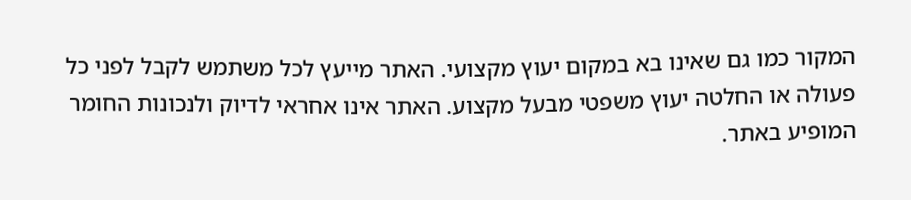המקור כמו גם שאינו בא במקום יעוץ מקצועי. האתר מייעץ לכל משתמש לקבל לפני כל פעולה או החלטה יעוץ משפטי מבעל מקצוע. האתר אינו אחראי לדיוק ולנכונות החומר המופיע באתר.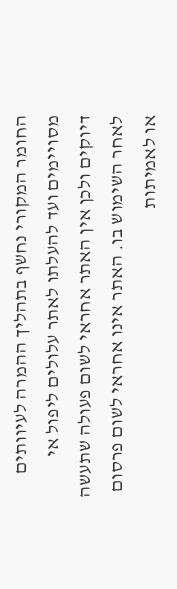החומר המקורי נחשף בתהליך ההמרה לעיוותים מסויימים ועד להעלתו לאתר עלולים ליפול אי דיוקים ולכן אין האתר אחראי לשום פעולה שתעשה לאחר השימוש בו. האתר אינו אחראי לשום פרסום או לאמיתות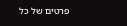פרטים של כל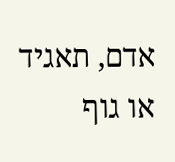אדם, תאגיד או גוף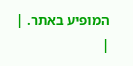המופיע באתר. |
|